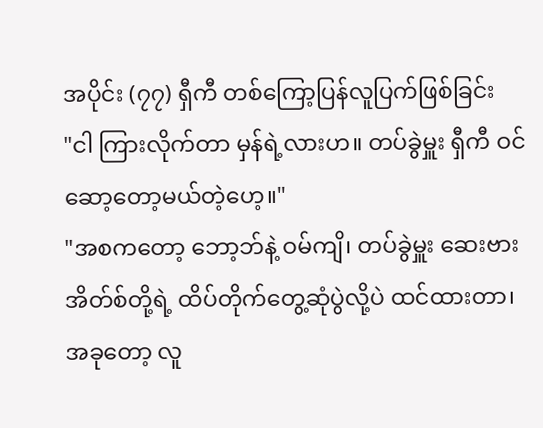အပိုင်း (၇၇) ရှီကီ တစ်ကြော့ပြန်လူပြက်ဖြစ်ခြင်း
"ငါ ကြားလိုက်တာ မှန်ရဲ့လားဟ။ တပ်ခွဲမှူး ရှီကီ ဝင်ဆော့တော့မယ်တဲ့ဟေ့။"
"အစကတော့ ဘော့ဘ်နဲ့ ဝမ်ကျိ၊ တပ်ခွဲမှူး ဆေးဗားအိတ်စ်တို့ရဲ့ ထိပ်တိုက်တွေ့ဆုံပွဲလို့ပဲ ထင်ထားတာ၊ အခုတော့ လူ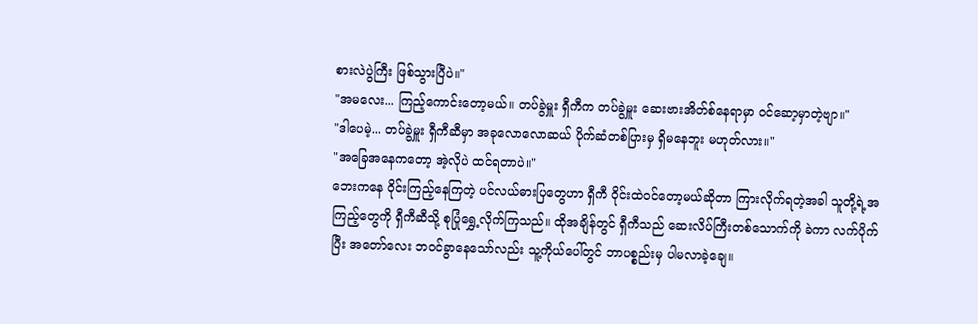စားလဲပွဲကြီး ဖြစ်သွားပြီပဲ။"
"အမလေး... ကြည့်ကောင်းတော့မယ်။ တပ်ခွဲမှူး ရှီကီက တပ်ခွဲမှူး ဆေးဗားအိတ်စ်နေရာမှာ ဝင်ဆော့မှာတဲ့ဗျာ။"
"ဒါပေမဲ့... တပ်ခွဲမှူး ရှီကီဆီမှာ အခုလောလောဆယ် ပိုက်ဆံတစ်ပြားမှ ရှိမနေဘူး မဟုတ်လား။"
"အခြေအနေကတော့ အဲ့လိုပဲ ထင်ရတာပဲ။"
ဘေးကနေ ဝိုင်းကြည့်နေကြတဲ့ ပင်လယ်ဓားပြတွေဟာ ရှီကီ ဝိုင်းထဲဝင်တော့မယ်ဆိုတာ ကြားလိုက်ရတဲ့အခါ သူတို့ရဲ့အကြည့်တွေကို ရှီကီဆီသို့ စုပြုံရွှေ့လိုက်ကြသည်။ ထိုအချိန်တွင် ရှီကီသည် ဆေးလိပ်ကြီးတစ်သောက်ကို ခဲကာ လက်ပိုက်ပြီး အတော်လေး ဘဝင်ခွာနေသော်လည်း သူ့ကိုယ်ပေါ်တွင် ဘာပစ္စည်းမှ ပါမလာခဲ့ချေ။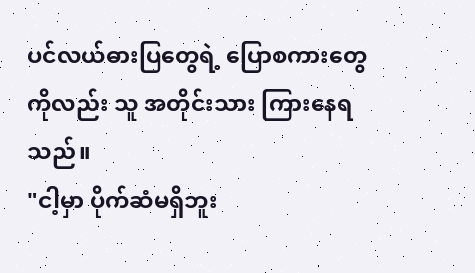ပင်လယ်ဓားပြတွေရဲ့ ပြောစကားတွေကိုလည်း သူ အတိုင်းသား ကြားနေရသည်။
"ငါ့မှာ ပိုက်ဆံမရှိဘူး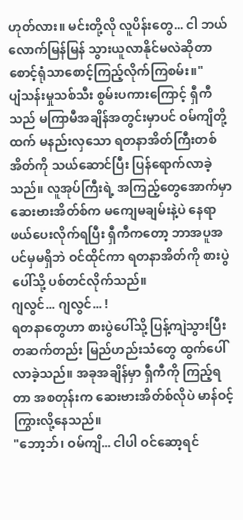ဟုတ်လား။ မင်းတို့လို လူပိန်းတွေ... ငါ ဘယ်လောက်မြန်မြန် သွားယူလာနိုင်မလဲဆိုတာ စောင့်ရုံသာစောင့်ကြည့်လိုက်ကြစမ်း။"
ပျံသန်းမှုသစ်သီး စွမ်းပကားကြောင့် ရှီကီသည် မကြာမီအချိန်အတွင်းမှာပင် ဝမ်ကျိတို့ထက် မနည်းလှသော ရတနာအိတ်ကြီးတစ်အိတ်ကို သယ်ဆောင်ပြီး ပြန်ရောက်လာခဲ့သည်။ လူအုပ်ကြီးရဲ့ အကြည့်တွေအောက်မှာ ဆေးဗားအိတ်စ်က မကျေမချမ်းနဲ့ပဲ နေရာဖယ်ပေးလိုက်ရပြီး ရှီကီကတော့ ဘာအပူအပင်မှမရှိဘဲ ဝင်ထိုင်ကာ ရတနာအိတ်ကို စားပွဲပေါ်သို့ ပစ်တင်လိုက်သည်။
ဂျလွင်... ဂျလွင်... !
ရတနာတွေဟာ စားပွဲပေါ်သို့ ပြန့်ကျဲသွားပြီး တဆက်တည်း မြည်ဟည်းသံတွေ ထွက်ပေါ်လာခဲ့သည်။ အခုအချိန်မှာ ရှီကီကို ကြည့်ရတာ အစတုန်းက ဆေးဗားအိတ်စ်လိုပဲ မာန်ဝင့်ကြွားလို့နေသည်။
"ဘော့ဘ်၊ ဝမ်ကျိ... ငါပါ ဝင်ဆော့ရင်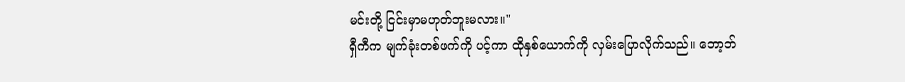မင်းတို့ ငြင်းမှာမဟုတ်ဘူးမလား။"
ရှီကီက မျက်ခုံးတစ်ဖက်ကို ပင့်ကာ ထိုနှစ်ယောက်ကို လှမ်းပြောလိုက်သည်။ ဘော့ဘ်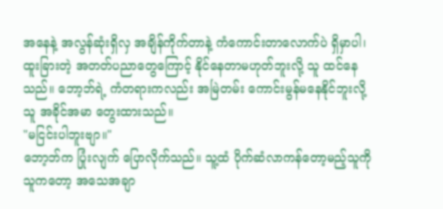အနေနဲ့ အလွန်ဆုံးရှိလှ အချိန်ကိုက်တာနဲ့ ကံကောင်းတာလောက်ပဲ ရှိမှာပါ၊ ထူးခြားတဲ့ အတတ်ပညာတွေကြောင့် နိုင်နေတာမဟုတ်ဘူးလို့ သူ ထင်နေသည်။ ဘော့ဘ်ရဲ့ ကံတရားကလည်း အမြဲတမ်း ကောင်းမွန်မနေနိုင်ဘူးလို့ သူ အခိုင်အမာ တွေးထားသည်။
"မငြင်းပါဘူးဗျာ။"
ဘော့ဘ်က ပြုံးလျက် ပြောလိုက်သည်။ သူ့ထံ ပိုက်ဆံလာကန်တော့မည့်သူကို သူကတော့ အသေအချာ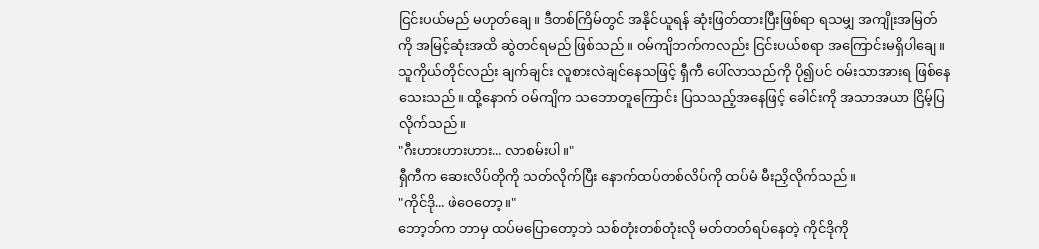ငြင်းပယ်မည် မဟုတ်ချေ။ ဒီတစ်ကြိမ်တွင် အနိုင်ယူရန် ဆုံးဖြတ်ထားပြီးဖြစ်ရာ ရသမျှ အကျိုးအမြတ်ကို အမြင့်ဆုံးအထိ ဆွဲတင်ရမည် ဖြစ်သည်။ ဝမ်ကျိဘက်ကလည်း ငြင်းပယ်စရာ အကြောင်းမရှိပါချေ။ သူကိုယ်တိုင်လည်း ချက်ချင်း လူစားလဲချင်နေသဖြင့် ရှီကီ ပေါ်လာသည်ကို ပို၍ပင် ဝမ်းသာအားရ ဖြစ်နေသေးသည်။ ထို့နောက် ဝမ်ကျိက သဘောတူကြောင်း ပြသသည့်အနေဖြင့် ခေါင်းကို အသာအယာ ငြိမ့်ပြလိုက်သည်။
"ဂီးဟားဟားဟား... လာစမ်းပါ။"
ရှီကီက ဆေးလိပ်တိုကို သတ်လိုက်ပြီး နောက်ထပ်တစ်လိပ်ကို ထပ်မံ မီးညှိလိုက်သည်။
"ကိုင်ဒို... ဖဲဝေတော့။"
ဘော့ဘ်က ဘာမှ ထပ်မပြောတော့ဘဲ သစ်တုံးတစ်တုံးလို မတ်တတ်ရပ်နေတဲ့ ကိုင်ဒိုကို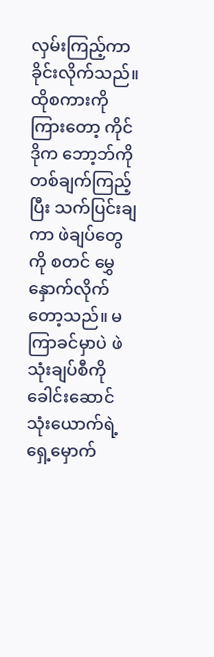လှမ်းကြည့်ကာ ခိုင်းလိုက်သည်။ ထိုစကားကို ကြားတော့ ကိုင်ဒိုက ဘော့ဘ်ကို တစ်ချက်ကြည့်ပြီး သက်ပြင်းချကာ ဖဲချပ်တွေကို စတင် မွှေနှောက်လိုက်တော့သည်။ မကြာခင်မှာပဲ ဖဲသုံးချပ်စီကို ခေါင်းဆောင် သုံးယောက်ရဲ့ ရှေ့မှောက်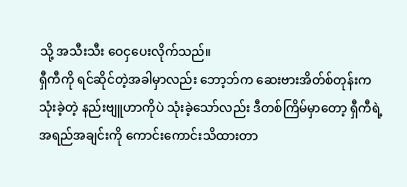သို့ အသီးသီး ဝေငှပေးလိုက်သည်။
ရှီကီကို ရင်ဆိုင်တဲ့အခါမှာလည်း ဘော့ဘ်က ဆေးဗားအိတ်စ်တုန်းက သုံးခဲ့တဲ့ နည်းဗျူဟာကိုပဲ သုံးခဲ့သော်လည်း ဒီတစ်ကြိမ်မှာတော့ ရှီကီရဲ့ အရည်အချင်းကို ကောင်းကောင်းသိထားတာ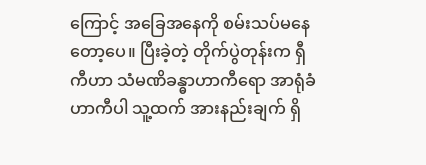ကြောင့် အခြေအနေကို စမ်းသပ်မနေတော့ပေ။ ပြီးခဲ့တဲ့ တိုက်ပွဲတုန်းက ရှီကီဟာ သံမဏိခန္ဓာဟာကီရော အာရုံခံဟာကီပါ သူ့ထက် အားနည်းချက် ရှိ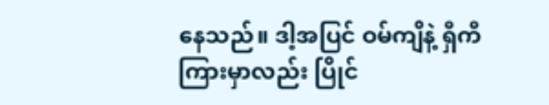နေသည်။ ဒါ့အပြင် ဝမ်ကျိနဲ့ ရှီကီကြားမှာလည်း ပြိုင်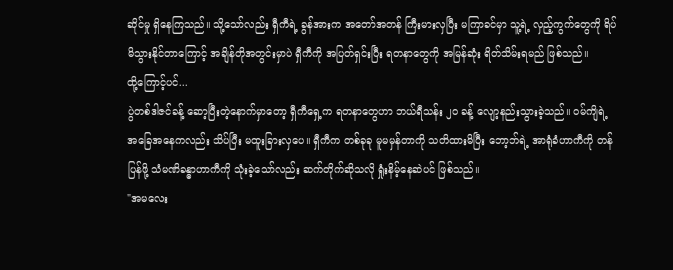ဆိုင်မှု ရှိနေကြသည်။ သို့သော်လည်း ရှီကီရဲ့ ခွန်အားက အတော်အတန် ကြီးမားလှပြီး မကြာခင်မှာ သူ့ရဲ့ လှည့်ကွက်တွေကို ရိပ်မိသွားနိုင်တာကြောင့် အချိန်တိုအတွင်းမှာပဲ ရှီကီကို အပြတ်ရှင်းပြီး ရတနာတွေကို အမြန်ဆုံး ရိတ်သိမ်းရမည် ဖြစ်သည်။
ထို့ကြောင့်ပင်...
ပွဲတစ်ဒါဇင်ခန့် ဆော့ပြီးတဲ့နောက်မှာတော့ ရှီကီရှေ့က ရတနာတွေဟာ ဘယ်ရီသန်း ၂၀ ခန့် လျော့နည်းသွားခဲ့သည်။ ဝမ်ကျိရဲ့ အခြေအနေကလည်း သိပ်ပြီး မထူးခြားလှပေ။ ရှီကီက တစ်ခုခု မူမမှန်တာကို သတိထားမိပြီး ဘော့ဘ်ရဲ့ အာရုံခံဟာကီကို တန်ပြန်ဖို့ သံမဏိခန္ဓာဟာကီကို သုံးခဲ့သော်လည်း ဆက်တိုက်ဆိုသလို ရှုံးနိမ့်နေဆဲပင် ဖြစ်သည်။
"အမလေး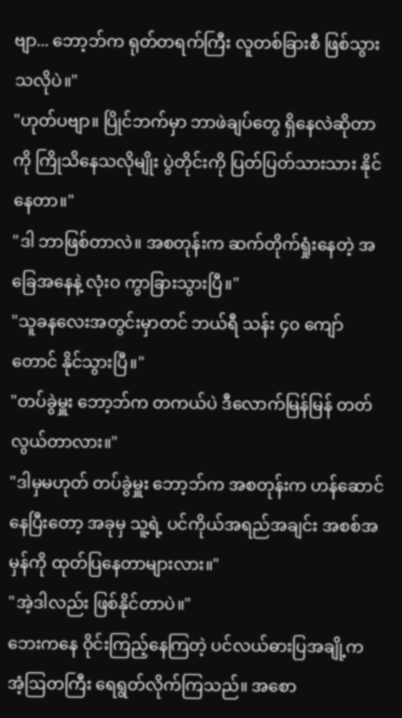ဗျာ... ဘော့ဘ်က ရုတ်တရက်ကြီး လူတစ်ခြားစီ ဖြစ်သွားသလိုပဲ။"
"ဟုတ်ပဗျာ။ ပြိုင်ဘက်မှာ ဘာဖဲချပ်တွေ ရှိနေလဲဆိုတာကို ကြိုသိနေသလိုမျိုး ပွဲတိုင်းကို ပြတ်ပြတ်သားသား နိုင်နေတာ။"
"ဒါ ဘာဖြစ်တာလဲ။ အစတုန်းက ဆက်တိုက်ရှုံးနေတဲ့ အခြေအနေနဲ့ လုံးဝ ကွာခြားသွားပြီ။"
"သူခနလေးအတွင်းမှာတင် ဘယ်ရီ သန်း ၄၀ ကျော်တောင် နိုင်သွားပြီ။"
"တပ်ခွဲမှူး ဘော့ဘ်က တကယ်ပဲ ဒီလောက်မြန်မြန် တတ်လွယ်တာလား။"
"ဒါမှမဟုတ် တပ်ခွဲမှူး ဘော့ဘ်က အစတုန်းက ဟန်ဆောင်နေပြီးတော့ အခုမှ သူ့ရဲ့ ပင်ကိုယ်အရည်အချင်း အစစ်အမှန်ကို ထုတ်ပြနေတာများလား။"
"အဲ့ဒါလည်း ဖြစ်နိုင်တာပဲ။"
ဘေးကနေ ဝိုင်းကြည့်နေကြတဲ့ ပင်လယ်ဓားပြအချို့က အံ့ဩတကြီး ရေရွတ်လိုက်ကြသည်။ အစော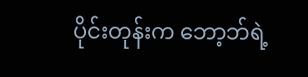ပိုင်းတုန်းက ဘော့ဘ်ရဲ့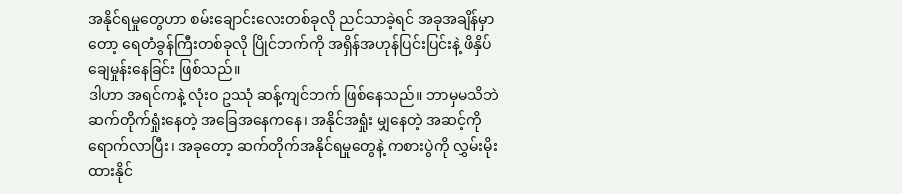အနိုင်ရမှုတွေဟာ စမ်းချောင်းလေးတစ်ခုလို ညင်သာခဲ့ရင် အခုအချိန်မှာတော့ ရေတံခွန်ကြီးတစ်ခုလို ပြိုင်ဘက်ကို အရှိန်အဟုန်ပြင်းပြင်းနဲ့ ဖိနှိပ် ချေမှုန်းနေခြင်း ဖြစ်သည်။
ဒါဟာ အရင်ကနဲ့ လုံးဝ ဥဿုံ ဆန့်ကျင်ဘက် ဖြစ်နေသည်။ ဘာမှမသိဘဲ ဆက်တိုက်ရှုံးနေတဲ့ အခြေအနေကနေ၊ အနိုင်အရှုံး မျှနေတဲ့ အဆင့်ကို ရောက်လာပြီး၊ အခုတော့ ဆက်တိုက်အနိုင်ရမှုတွေနဲ့ ကစားပွဲကို လွှမ်းမိုးထားနိုင်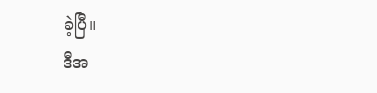ခဲ့ပြီ။
ဒီအ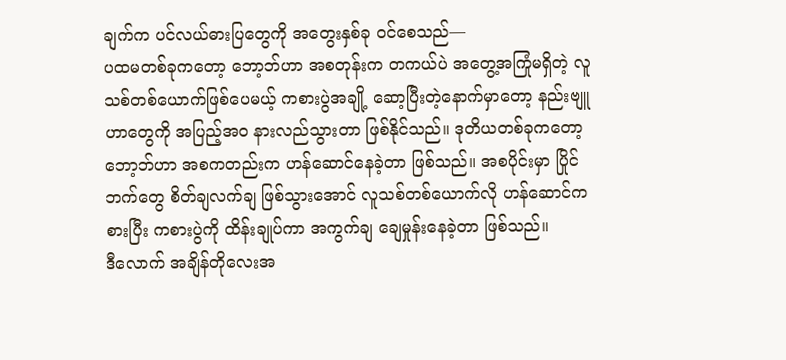ချက်က ပင်လယ်ဓားပြတွေကို အတွေးနှစ်ခု ဝင်စေသည်—
ပထမတစ်ခုကတော့ ဘော့ဘ်ဟာ အစတုန်းက တကယ်ပဲ အတွေ့အကြုံမရှိတဲ့ လူသစ်တစ်ယောက်ဖြစ်ပေမယ့် ကစားပွဲအချို့ ဆော့ပြီးတဲ့နောက်မှာတော့ နည်းဗျူဟာတွေကို အပြည့်အဝ နားလည်သွားတာ ဖြစ်နိုင်သည်။ ဒုတိယတစ်ခုကတော့ ဘော့ဘ်ဟာ အစကတည်းက ဟန်ဆောင်နေခဲ့တာ ဖြစ်သည်။ အစပိုင်းမှာ ပြိုင်ဘက်တွေ စိတ်ချလက်ချ ဖြစ်သွားအောင် လူသစ်တစ်ယောက်လို ဟန်ဆောင်ကစားပြီး ကစားပွဲကို ထိန်းချုပ်ကာ အကွက်ချ ချေမှုန်းနေခဲ့တာ ဖြစ်သည်။
ဒီလောက် အချိန်တိုလေးအ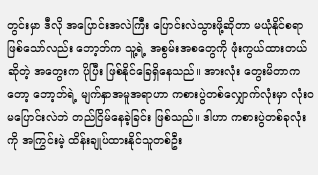တွင်းမှာ ဒီလို အပြောင်းအလဲကြီး ပြောင်းလဲသွားဖို့ဆိုတာ မယုံနိုင်စရာဖြစ်သော်လည်း ဘော့ဘ်က သူ့ရဲ့ အစွမ်းအစတွေကို ဖုံးကွယ်ထားတယ်ဆိုတဲ့ အတွေးက ပိုပြီး ဖြစ်နိုင်ခြေရှိနေသည်။ အားလုံး တွေးမိတာကတော့ ဘော့ဘ်ရဲ့ မျက်နှာအမူအရာဟာ ကစားပွဲတစ်လျှောက်လုံးမှာ လုံးဝ မပြောင်းလဲဘဲ တည်ငြိမ်နေခဲ့ခြင်း ဖြစ်သည်။ ဒါဟာ ကစားပွဲတစ်ခုလုံးကို အကြွင်းမဲ့ ထိန်းချုပ်ထားနိုင်သူတစ်ဦး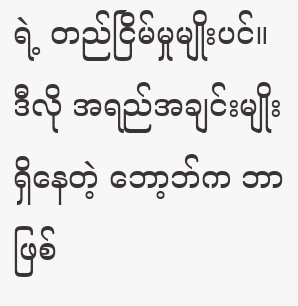ရဲ့ တည်ငြိမ်မှုမျိုးပင်။
ဒီလို အရည်အချင်းမျိုး ရှိနေတဲ့ ဘော့ဘ်က ဘာဖြစ်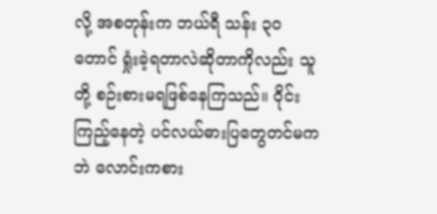လို့ အစတုန်းက ဘယ်ရီ သန်း ၃၀ တောင် ရှုံးခဲ့ရတာလဲဆိုတာကိုလည်း သူတို့ စဉ်းစားမရဖြစ်နေကြသည်။ ဝိုင်းကြည့်နေတဲ့ ပင်လယ်ဓားပြတွေတင်မကဘဲ လောင်းကစား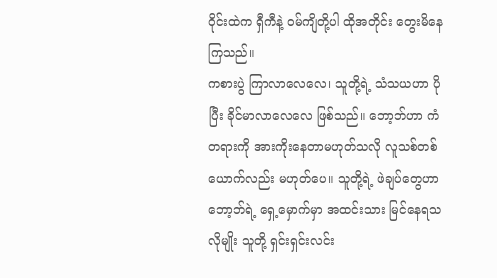ဝိုင်းထဲက ရှီကီနဲ့ ဝမ်ကျိတို့ပါ ထိုအတိုင်း တွေးမိနေကြသည်။
ကစားပွဲ ကြာလာလေလေ၊ သူတို့ရဲ့ သံသယဟာ ပိုပြီး ခိုင်မာလာလေလေ ဖြစ်သည်။ ဘော့ဘ်ဟာ ကံတရားကို အားကိုးနေတာမဟုတ်သလို လူသစ်တစ်ယောက်လည်း မဟုတ်ပေ။ သူတို့ရဲ့ ဖဲချပ်တွေဟာ ဘော့ဘ်ရဲ့ ရှေ့မှောက်မှာ အထင်းသား မြင်နေရသလိုမျိုး သူတို့ ရှင်းရှင်းလင်း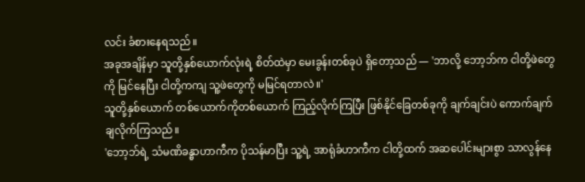လင်း ခံစားနေရသည်။
အခုအချိန်မှာ သူတို့နှစ်ယောက်လုံးရဲ့ စိတ်ထဲမှာ မေးခွန်းတစ်ခုပဲ ရှိတော့သည် — 'ဘာလို့ ဘော့ဘ်က ငါတို့ဖဲတွေကို မြင်နေပြီး ငါတို့ကကျ သူ့ဖဲတွေကို မမြင်ရတာလဲ။'
သူတို့နှစ်ယောက် တစ်ယောက်ကိုတစ်ယောက် ကြည့်လိုက်ကြပြီး ဖြစ်နိုင်ခြေတစ်ခုကို ချက်ချင်းပဲ ကောက်ချက်ချလိုက်ကြသည်။
'ဘော့ဘ်ရဲ့ သံမဏိခန္ဓာဟာကီက ပိုသန်မာပြီး သူ့ရဲ့ အာရုံခံဟာကီက ငါတို့ထက် အဆပေါင်းများစွာ သာလွန်နေ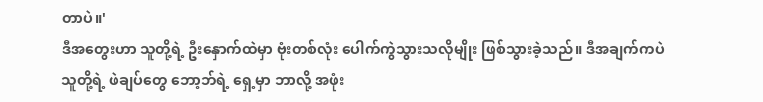တာပဲ။'
ဒီအတွေးဟာ သူတို့ရဲ့ ဦးနှောက်ထဲမှာ ဗုံးတစ်လုံး ပေါက်ကွဲသွားသလိုမျိုး ဖြစ်သွားခဲ့သည်။ ဒီအချက်ကပဲ သူတို့ရဲ့ ဖဲချပ်တွေ ဘော့ဘ်ရဲ့ ရှေ့မှာ ဘာလို့ အဖုံး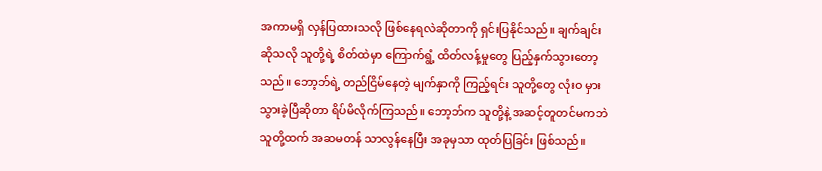အကာမရှိ လှန်ပြထားသလို ဖြစ်နေရလဲဆိုတာကို ရှင်းပြနိုင်သည်။ ချက်ချင်းဆိုသလို သူတို့ရဲ့ စိတ်ထဲမှာ ကြောက်ရွံ့ ထိတ်လန့်မှုတွေ ပြည့်နှက်သွားတော့သည်။ ဘော့ဘ်ရဲ့ တည်ငြိမ်နေတဲ့ မျက်နှာကို ကြည့်ရင်း သူတို့တွေ လုံးဝ မှားသွားခဲ့ပြီဆိုတာ ရိပ်မိလိုက်ကြသည်။ ဘော့ဘ်က သူတို့နဲ့ အဆင့်တူတင်မကဘဲ သူတို့ထက် အဆမတန် သာလွန်နေပြီး အခုမှသာ ထုတ်ပြခြင်း ဖြစ်သည်။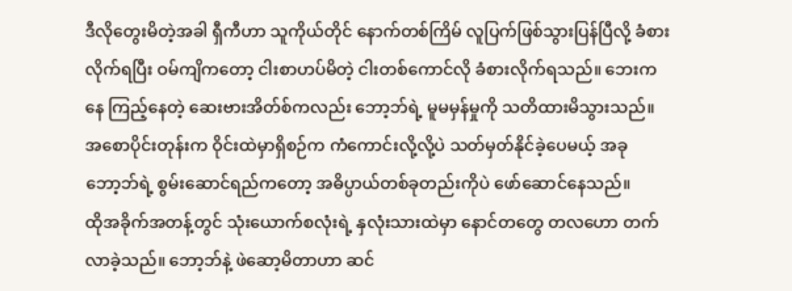ဒီလိုတွေးမိတဲ့အခါ ရှီကီဟာ သူကိုယ်တိုင် နောက်တစ်ကြိမ် လူပြက်ဖြစ်သွားပြန်ပြီလို့ ခံစားလိုက်ရပြီး ဝမ်ကျိကတော့ ငါးစာဟပ်မိတဲ့ ငါးတစ်ကောင်လို ခံစားလိုက်ရသည်။ ဘေးကနေ ကြည့်နေတဲ့ ဆေးဗားအိတ်စ်ကလည်း ဘော့ဘ်ရဲ့ မူမမှန်မှုကို သတိထားမိသွားသည်။ အစောပိုင်းတုန်းက ဝိုင်းထဲမှာရှိစဉ်က ကံကောင်းလို့လို့ပဲ သတ်မှတ်နိုင်ခဲ့ပေမယ့် အခု ဘော့ဘ်ရဲ့ စွမ်းဆောင်ရည်ကတော့ အဓိပ္ပာယ်တစ်ခုတည်းကိုပဲ ဖော်ဆောင်နေသည်။
ထိုအခိုက်အတန့်တွင် သုံးယောက်စလုံးရဲ့ နှလုံးသားထဲမှာ နောင်တတွေ တလဟော တက်လာခဲ့သည်။ ဘော့ဘ်နဲ့ ဖဲဆော့မိတာဟာ ဆင်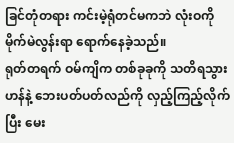ခြင်တုံတရား ကင်းမဲ့ရုံတင်မကဘဲ လုံးဝကို မိုက်မဲလွန်းရာ ရောက်နေခဲ့သည်။
ရုတ်တရက် ဝမ်ကျိက တစ်ခုခုကို သတိရသွားဟန်နဲ့ ဘေးပတ်ပတ်လည်ကို လှည့်ကြည့်လိုက်ပြီး မေး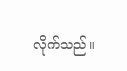လိုက်သည်။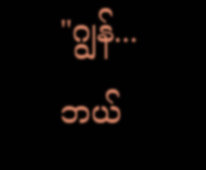"ဂျွန်... ဘယ်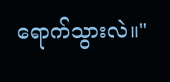ရောက်သွားလဲ။"